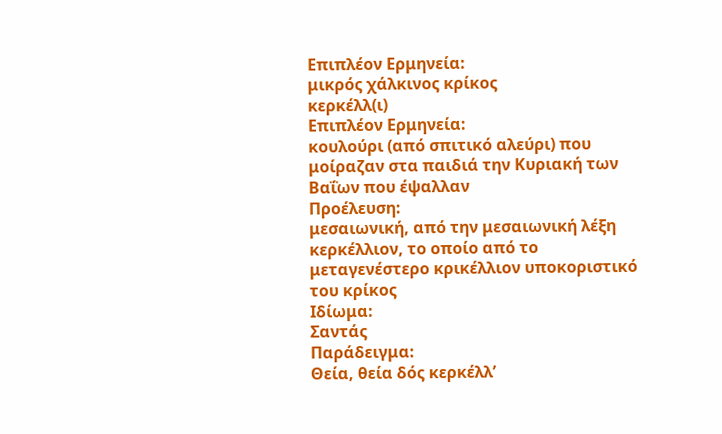Επιπλέον Ερμηνεία:
μικρός χάλκινος κρίκος
κερκέλλ(ι)
Επιπλέον Ερμηνεία:
κουλούρι (από σπιτικό αλεύρι) που μοίραζαν στα παιδιά την Κυριακή των Βαΐων που έψαλλαν
Προέλευση:
μεσαιωνική, από την μεσαιωνική λέξη κερκέλλιον, το οποίο από το μεταγενέστερο κρικέλλιον υποκοριστικό του κρίκος
Ιδίωμα:
Σαντάς
Παράδειγμα:
Θεία, θεία δός κερκέλλ’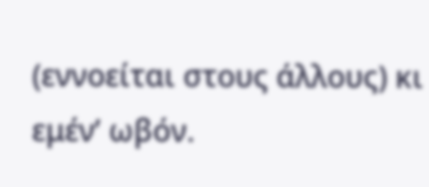(εννοείται στους άλλους) κι εμέν’ ωβόν.